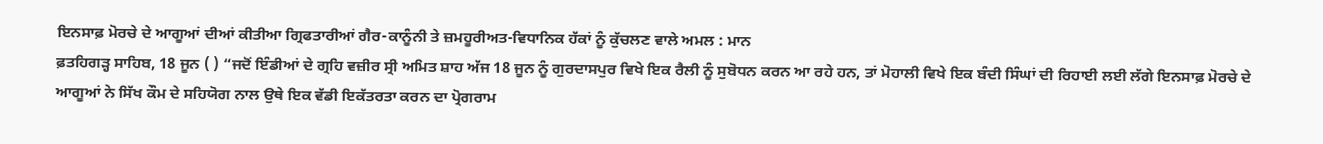ਇਨਸਾਫ਼ ਮੋਰਚੇ ਦੇ ਆਗੂਆਂ ਦੀਆਂ ਕੀਤੀਆ ਗ੍ਰਿਫਤਾਰੀਆਂ ਗੈਰ-ਕਾਨੂੰਨੀ ਤੇ ਜ਼ਮਹੂਰੀਅਤ-ਵਿਧਾਨਿਕ ਹੱਕਾਂ ਨੂੰ ਕੁੱਚਲਣ ਵਾਲੇ ਅਮਲ : ਮਾਨ
ਫ਼ਤਹਿਗੜ੍ਹ ਸਾਹਿਬ, 18 ਜੂਨ ( ) “ਜਦੋਂ ਇੰਡੀਆਂ ਦੇ ਗ੍ਰਹਿ ਵਜ਼ੀਰ ਸ੍ਰੀ ਅਮਿਤ ਸ਼ਾਹ ਅੱਜ 18 ਜੂਨ ਨੂੰ ਗੁਰਦਾਸਪੁਰ ਵਿਖੇ ਇਕ ਰੈਲੀ ਨੂੰ ਸੁਬੋਧਨ ਕਰਨ ਆ ਰਹੇ ਹਨ, ਤਾਂ ਮੋਹਾਲੀ ਵਿਖੇ ਇਕ ਬੰਦੀ ਸਿੰਘਾਂ ਦੀ ਰਿਹਾਈ ਲਈ ਲੱਗੇ ਇਨਸਾਫ਼ ਮੋਰਚੇ ਦੇ ਆਗੂਆਂ ਨੇ ਸਿੱਖ ਕੌਮ ਦੇ ਸਹਿਯੋਗ ਨਾਲ ਉਥੇ ਇਕ ਵੱਡੀ ਇਕੱਤਰਤਾ ਕਰਨ ਦਾ ਪ੍ਰੋਗਰਾਮ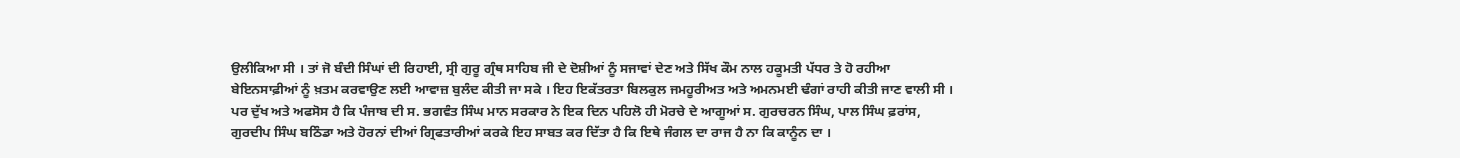ਉਲੀਕਿਆ ਸੀ । ਤਾਂ ਜੋ ਬੰਦੀ ਸਿੰਘਾਂ ਦੀ ਰਿਹਾਈ, ਸ੍ਰੀ ਗੁਰੂ ਗ੍ਰੰਥ ਸਾਹਿਬ ਜੀ ਦੇ ਦੋਸ਼ੀਆਂ ਨੂੰ ਸਜਾਵਾਂ ਦੇਣ ਅਤੇ ਸਿੱਖ ਕੌਮ ਨਾਲ ਹਕੂਮਤੀ ਪੱਧਰ ਤੇ ਹੋ ਰਹੀਆ ਬੇਇਨਸਾਫ਼ੀਆਂ ਨੂੰ ਖ਼ਤਮ ਕਰਵਾਉਣ ਲਈ ਆਵਾਜ਼ ਬੁਲੰਦ ਕੀਤੀ ਜਾ ਸਕੇ । ਇਹ ਇਕੱਤਰਤਾ ਬਿਲਕੁਲ ਜਮਹੂਰੀਅਤ ਅਤੇ ਅਮਨਮਈ ਢੰਗਾਂ ਰਾਹੀ ਕੀਤੀ ਜਾਣ ਵਾਲੀ ਸੀ । ਪਰ ਦੁੱਖ ਅਤੇ ਅਫਸੋਸ ਹੈ ਕਿ ਪੰਜਾਬ ਦੀ ਸ. ਭਗਵੰਤ ਸਿੰਘ ਮਾਨ ਸਰਕਾਰ ਨੇ ਇਕ ਦਿਨ ਪਹਿਲੋ ਹੀ ਮੋਰਚੇ ਦੇ ਆਗੂਆਂ ਸ. ਗੁਰਚਰਨ ਸਿੰਘ, ਪਾਲ ਸਿੰਘ ਫ਼ਰਾਂਸ, ਗੁਰਦੀਪ ਸਿੰਘ ਬਠਿੰਡਾ ਅਤੇ ਹੋਰਨਾਂ ਦੀਆਂ ਗ੍ਰਿਫਤਾਰੀਆਂ ਕਰਕੇ ਇਹ ਸਾਬਤ ਕਰ ਦਿੱਤਾ ਹੈ ਕਿ ਇਥੇ ਜੰਗਲ ਦਾ ਰਾਜ ਹੈ ਨਾ ਕਿ ਕਾਨੂੰਨ ਦਾ ।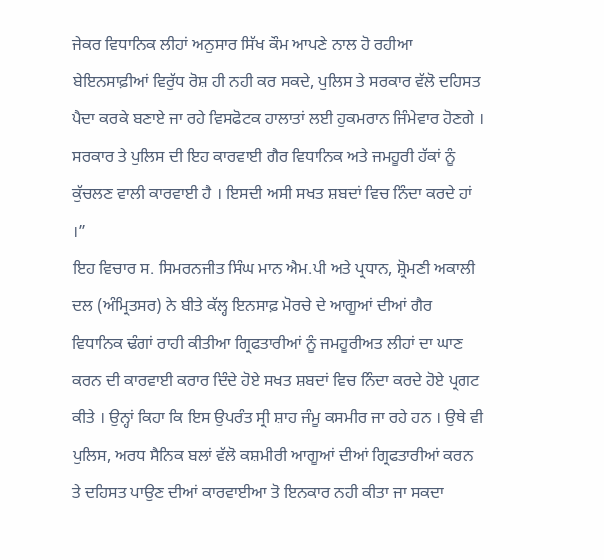ਜੇਕਰ ਵਿਧਾਨਿਕ ਲੀਹਾਂ ਅਨੁਸਾਰ ਸਿੱਖ ਕੌਮ ਆਪਣੇ ਨਾਲ ਹੋ ਰਹੀਆ ਬੇਇਨਸਾਫ਼ੀਆਂ ਵਿਰੁੱਧ ਰੋਸ਼ ਹੀ ਨਹੀ ਕਰ ਸਕਦੇ, ਪੁਲਿਸ ਤੇ ਸਰਕਾਰ ਵੱਲੋ ਦਹਿਸਤ ਪੈਦਾ ਕਰਕੇ ਬਣਾਏ ਜਾ ਰਹੇ ਵਿਸਫੋਟਕ ਹਾਲਾਤਾਂ ਲਈ ਹੁਕਮਰਾਨ ਜਿੰਮੇਵਾਰ ਹੋਣਗੇ । ਸਰਕਾਰ ਤੇ ਪੁਲਿਸ ਦੀ ਇਹ ਕਾਰਵਾਈ ਗੈਰ ਵਿਧਾਨਿਕ ਅਤੇ ਜਮਹੂਰੀ ਹੱਕਾਂ ਨੂੰ ਕੁੱਚਲਣ ਵਾਲੀ ਕਾਰਵਾਈ ਹੈ । ਇਸਦੀ ਅਸੀ ਸਖਤ ਸ਼ਬਦਾਂ ਵਿਚ ਨਿੰਦਾ ਕਰਦੇ ਹਾਂ ।”
ਇਹ ਵਿਚਾਰ ਸ. ਸਿਮਰਨਜੀਤ ਸਿੰਘ ਮਾਨ ਐਮ.ਪੀ ਅਤੇ ਪ੍ਰਧਾਨ, ਸ਼੍ਰੋਮਣੀ ਅਕਾਲੀ ਦਲ (ਅੰਮ੍ਰਿਤਸਰ) ਨੇ ਬੀਤੇ ਕੱਲ੍ਹ ਇਨਸਾਫ਼ ਮੋਰਚੇ ਦੇ ਆਗੂਆਂ ਦੀਆਂ ਗੈਰ ਵਿਧਾਨਿਕ ਢੰਗਾਂ ਰਾਹੀ ਕੀਤੀਆ ਗ੍ਰਿਫਤਾਰੀਆਂ ਨੂੰ ਜਮਹੂਰੀਅਤ ਲੀਹਾਂ ਦਾ ਘਾਣ ਕਰਨ ਦੀ ਕਾਰਵਾਈ ਕਰਾਰ ਦਿੰਦੇ ਹੋਏ ਸਖਤ ਸ਼ਬਦਾਂ ਵਿਚ ਨਿੰਦਾ ਕਰਦੇ ਹੋਏ ਪ੍ਰਗਟ ਕੀਤੇ । ਉਨ੍ਹਾਂ ਕਿਹਾ ਕਿ ਇਸ ਉਪਰੰਤ ਸ੍ਰੀ ਸ਼ਾਹ ਜੰਮੂ ਕਸਮੀਰ ਜਾ ਰਹੇ ਹਨ । ਉਥੇ ਵੀ ਪੁਲਿਸ, ਅਰਧ ਸੈਨਿਕ ਬਲਾਂ ਵੱਲੋ ਕਸ਼ਮੀਰੀ ਆਗੂਆਂ ਦੀਆਂ ਗ੍ਰਿਫਤਾਰੀਆਂ ਕਰਨ ਤੇ ਦਹਿਸਤ ਪਾਉਣ ਦੀਆਂ ਕਾਰਵਾਈਆ ਤੋ ਇਨਕਾਰ ਨਹੀ ਕੀਤਾ ਜਾ ਸਕਦਾ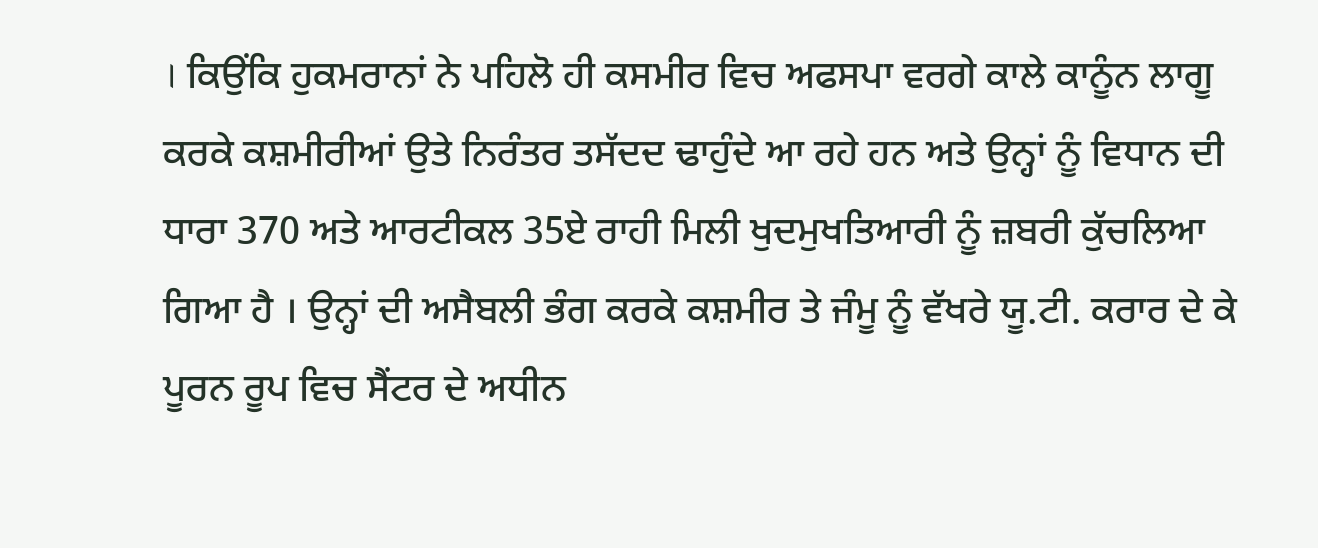। ਕਿਉਂਕਿ ਹੁਕਮਰਾਨਾਂ ਨੇ ਪਹਿਲੋ ਹੀ ਕਸਮੀਰ ਵਿਚ ਅਫਸਪਾ ਵਰਗੇ ਕਾਲੇ ਕਾਨੂੰਨ ਲਾਗੂ ਕਰਕੇ ਕਸ਼ਮੀਰੀਆਂ ਉਤੇ ਨਿਰੰਤਰ ਤਸੱਦਦ ਢਾਹੁੰਦੇ ਆ ਰਹੇ ਹਨ ਅਤੇ ਉਨ੍ਹਾਂ ਨੂੰ ਵਿਧਾਨ ਦੀ ਧਾਰਾ 370 ਅਤੇ ਆਰਟੀਕਲ 35ਏ ਰਾਹੀ ਮਿਲੀ ਖੁਦਮੁਖਤਿਆਰੀ ਨੂੰ ਜ਼ਬਰੀ ਕੁੱਚਲਿਆ ਗਿਆ ਹੈ । ਉਨ੍ਹਾਂ ਦੀ ਅਸੈਬਲੀ ਭੰਗ ਕਰਕੇ ਕਸ਼ਮੀਰ ਤੇ ਜੰਮੂ ਨੂੰ ਵੱਖਰੇ ਯੂ.ਟੀ. ਕਰਾਰ ਦੇ ਕੇ ਪੂਰਨ ਰੂਪ ਵਿਚ ਸੈਂਟਰ ਦੇ ਅਧੀਨ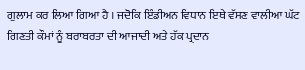ਗੁਲਾਮ ਕਰ ਲਿਆ ਗਿਆ ਹੈ । ਜਦੋਕਿ ਇੰਡੀਅਨ ਵਿਧਾਨ ਇਥੇ ਵੱਸਣ ਵਾਲੀਆ ਘੱਟ ਗਿਣਤੀ ਕੌਮਾਂ ਨੂੰ ਬਰਾਬਰਤਾ ਦੀ ਆਜਾਦੀ ਅਤੇ ਹੱਕ ਪ੍ਰਦਾਨ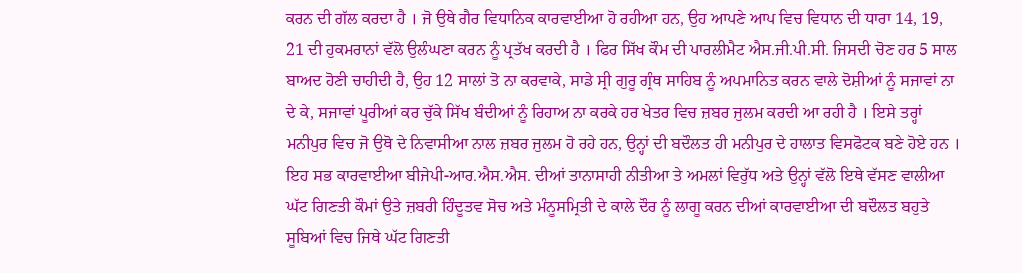ਕਰਨ ਦੀ ਗੱਲ ਕਰਦਾ ਹੈ । ਜੋ ਉਥੇ ਗੈਰ ਵਿਧਾਨਿਕ ਕਾਰਵਾਈਆ ਹੋ ਰਹੀਆ ਹਨ, ਉਹ ਆਪਣੇ ਆਪ ਵਿਚ ਵਿਧਾਨ ਦੀ ਧਾਰਾ 14, 19, 21 ਦੀ ਹੁਕਮਰਾਨਾਂ ਵੱਲੋ ਉਲੰਘਣਾ ਕਰਨ ਨੂੰ ਪ੍ਰਤੱਖ ਕਰਦੀ ਹੈ । ਫਿਰ ਸਿੱਖ ਕੌਮ ਦੀ ਪਾਰਲੀਮੈਟ ਐਸ.ਜੀ.ਪੀ.ਸੀ. ਜਿਸਦੀ ਚੋਣ ਹਰ 5 ਸਾਲ ਬਾਅਦ ਹੋਣੀ ਚਾਹੀਦੀ ਹੈ, ਉਹ 12 ਸਾਲਾਂ ਤੋ ਨਾ ਕਰਵਾਕੇ, ਸਾਡੇ ਸ੍ਰੀ ਗੁਰੂ ਗ੍ਰੰਥ ਸਾਹਿਬ ਨੂੰ ਅਪਮਾਨਿਤ ਕਰਨ ਵਾਲੇ ਦੋਸ਼ੀਆਂ ਨੂੰ ਸਜਾਵਾਂ ਨਾ ਦੇ ਕੇ, ਸਜਾਵਾਂ ਪੂਰੀਆਂ ਕਰ ਚੁੱਕੇ ਸਿੱਖ ਬੰਦੀਆਂ ਨੂੰ ਰਿਹਾਅ ਨਾ ਕਰਕੇ ਹਰ ਖੇਤਰ ਵਿਚ ਜ਼ਬਰ ਜੁਲਮ ਕਰਦੀ ਆ ਰਹੀ ਹੈ । ਇਸੇ ਤਰ੍ਹਾਂ ਮਨੀਪੁਰ ਵਿਚ ਜੋ ਉਥੋ ਦੇ ਨਿਵਾਸੀਆ ਨਾਲ ਜ਼ਬਰ ਜੁਲਮ ਹੋ ਰਹੇ ਹਨ, ਉਨ੍ਹਾਂ ਦੀ ਬਦੌਲਤ ਹੀ ਮਨੀਪੁਰ ਦੇ ਹਾਲਾਤ ਵਿਸਫੋਟਕ ਬਣੇ ਹੋਏ ਹਨ । ਇਹ ਸਭ ਕਾਰਵਾਈਆ ਬੀਜੇਪੀ-ਆਰ.ਐਸ.ਐਸ. ਦੀਆਂ ਤਾਨਾਸਾਹੀ ਨੀਤੀਆ ਤੇ ਅਮਲਾਂ ਵਿਰੁੱਧ ਅਤੇ ਉਨ੍ਹਾਂ ਵੱਲੋ ਇਥੇ ਵੱਸਣ ਵਾਲੀਆ ਘੱਟ ਗਿਣਤੀ ਕੌਮਾਂ ਉਤੇ ਜ਼ਬਰੀ ਹਿੰਦੂਤਵ ਸੋਚ ਅਤੇ ਮੰਨੂਸਮ੍ਰਿਤੀ ਦੇ ਕਾਲੇ ਦੌਰ ਨੂੰ ਲਾਗੂ ਕਰਨ ਦੀਆਂ ਕਾਰਵਾਈਆ ਦੀ ਬਦੌਲਤ ਬਹੁਤੇ ਸੂਬਿਆਂ ਵਿਚ ਜਿਥੇ ਘੱਟ ਗਿਣਤੀ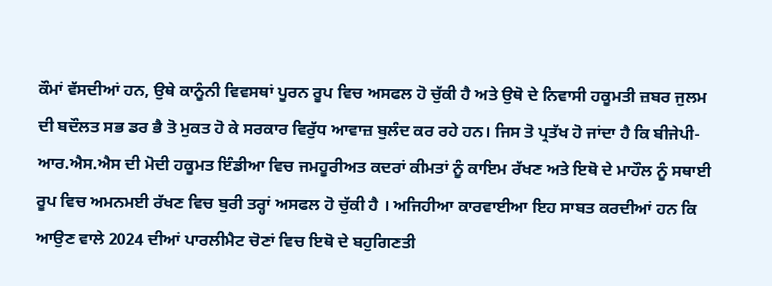ਕੌਮਾਂ ਵੱਸਦੀਆਂ ਹਨ, ਉਥੇ ਕਾਨੂੰਨੀ ਵਿਵਸਥਾਂ ਪੂਰਨ ਰੂਪ ਵਿਚ ਅਸਫਲ ਹੋ ਚੁੱਕੀ ਹੈ ਅਤੇ ਉਥੋ ਦੇ ਨਿਵਾਸੀ ਹਕੂਮਤੀ ਜ਼ਬਰ ਜੁਲਮ ਦੀ ਬਦੌਲਤ ਸਭ ਡਰ ਭੈ ਤੋ ਮੁਕਤ ਹੋ ਕੇ ਸਰਕਾਰ ਵਿਰੁੱਧ ਆਵਾਜ਼ ਬੁਲੰਦ ਕਰ ਰਹੇ ਹਨ। ਜਿਸ ਤੋ ਪ੍ਰਤੱਖ ਹੋ ਜਾਂਦਾ ਹੈ ਕਿ ਬੀਜੇਪੀ-ਆਰ.ਐਸ.ਐਸ ਦੀ ਮੋਦੀ ਹਕੂਮਤ ਇੰਡੀਆ ਵਿਚ ਜਮਹੂਰੀਅਤ ਕਦਰਾਂ ਕੀਮਤਾਂ ਨੂੰ ਕਾਇਮ ਰੱਖਣ ਅਤੇ ਇਥੋ ਦੇ ਮਾਹੌਲ ਨੂੰ ਸਥਾਈ ਰੂਪ ਵਿਚ ਅਮਨਮਈ ਰੱਖਣ ਵਿਚ ਬੁਰੀ ਤਰ੍ਹਾਂ ਅਸਫਲ ਹੋ ਚੁੱਕੀ ਹੈ । ਅਜਿਹੀਆ ਕਾਰਵਾਈਆ ਇਹ ਸਾਬਤ ਕਰਦੀਆਂ ਹਨ ਕਿ ਆਉਣ ਵਾਲੇ 2024 ਦੀਆਂ ਪਾਰਲੀਮੈਟ ਚੋਣਾਂ ਵਿਚ ਇਥੋ ਦੇ ਬਹੁਗਿਣਤੀ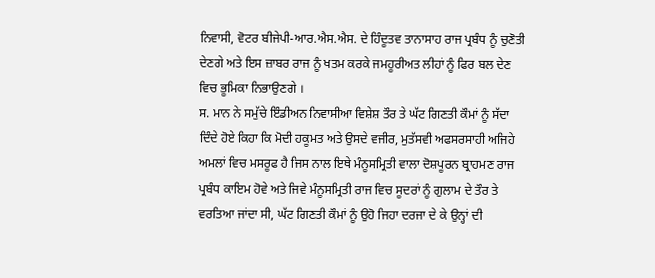ਨਿਵਾਸੀ, ਵੋਟਰ ਬੀਜੇਪੀ-ਆਰ.ਐਸ.ਐਸ. ਦੇ ਹਿੰਦੂਤਵ ਤਾਨਾਸਾਹ ਰਾਜ ਪ੍ਰਬੰਧ ਨੂੰ ਚੁਣੋਤੀ ਦੇਣਗੇ ਅਤੇ ਇਸ ਜ਼ਾਬਰ ਰਾਜ ਨੂੰ ਖਤਮ ਕਰਕੇ ਜਮਹੂਰੀਅਤ ਲੀਹਾਂ ਨੂੰ ਫਿਰ ਬਲ ਦੇਣ ਵਿਚ ਭੂਮਿਕਾ ਨਿਭਾਉਣਗੇ ।
ਸ. ਮਾਨ ਨੇ ਸਮੁੱਚੇ ਇੰਡੀਅਨ ਨਿਵਾਸੀਆ ਵਿਸ਼ੇਸ਼ ਤੌਰ ਤੇ ਘੱਟ ਗਿਣਤੀ ਕੌਮਾਂ ਨੂੰ ਸੱਦਾ ਦਿੰਦੇ ਹੋਏ ਕਿਹਾ ਕਿ ਮੋਦੀ ਹਕੂਮਤ ਅਤੇ ਉਸਦੇ ਵਜੀਰ, ਮੁਤੱਸਵੀ ਅਫਸਰਸਾਹੀ ਅਜਿਹੇ ਅਮਲਾਂ ਵਿਚ ਮਸਰੂਫ ਹੈ ਜਿਸ ਨਾਲ ਇਥੇ ਮੰਨੂਸਮ੍ਰਿਤੀ ਵਾਲਾ ਦੋਸ਼ਪੂਰਨ ਬ੍ਰਾਹਮਣ ਰਾਜ ਪ੍ਰਬੰਧ ਕਾਇਮ ਹੋਵੇ ਅਤੇ ਜਿਵੇ ਮੰਨੂਸਮ੍ਰਿਤੀ ਰਾਜ ਵਿਚ ਸੂਦਰਾਂ ਨੂੰ ਗੁਲਾਮ ਦੇ ਤੌਰ ਤੇ ਵਰਤਿਆ ਜਾਂਦਾ ਸੀ, ਘੱਟ ਗਿਣਤੀ ਕੌਮਾਂ ਨੂੰ ਉਹੋ ਜਿਹਾ ਦਰਜਾ ਦੇ ਕੇ ਉਨ੍ਹਾਂ ਦੀ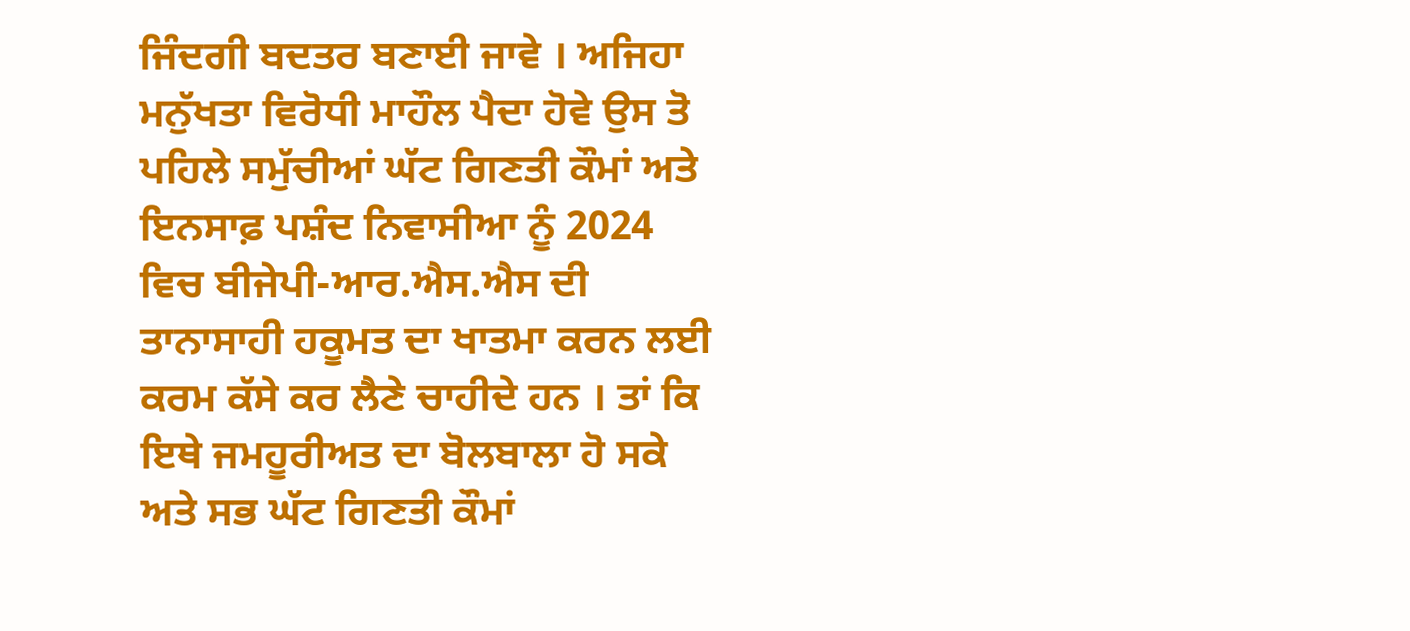ਜਿੰਦਗੀ ਬਦਤਰ ਬਣਾਈ ਜਾਵੇ । ਅਜਿਹਾ ਮਨੁੱਖਤਾ ਵਿਰੋਧੀ ਮਾਹੌਲ ਪੈਦਾ ਹੋਵੇ ਉਸ ਤੋ ਪਹਿਲੇ ਸਮੁੱਚੀਆਂ ਘੱਟ ਗਿਣਤੀ ਕੌਮਾਂ ਅਤੇ ਇਨਸਾਫ਼ ਪਸ਼ੰਦ ਨਿਵਾਸੀਆ ਨੂੰ 2024 ਵਿਚ ਬੀਜੇਪੀ-ਆਰ.ਐਸ.ਐਸ ਦੀ ਤਾਨਾਸਾਹੀ ਹਕੂਮਤ ਦਾ ਖਾਤਮਾ ਕਰਨ ਲਈ ਕਰਮ ਕੱਸੇ ਕਰ ਲੈਣੇ ਚਾਹੀਦੇ ਹਨ । ਤਾਂ ਕਿ ਇਥੇ ਜਮਹੂਰੀਅਤ ਦਾ ਬੋਲਬਾਲਾ ਹੋ ਸਕੇ ਅਤੇ ਸਭ ਘੱਟ ਗਿਣਤੀ ਕੌਮਾਂ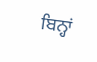ਬਿਨ੍ਹਾਂ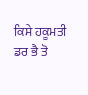ਕਿਸੇ ਹਕੂਮਤੀ ਡਰ ਭੈ ਤੋ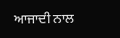ਆਜਾਦੀ ਨਾਲ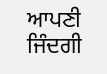ਆਪਣੀ ਜਿੰਦਗੀ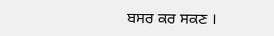ਬਸਰ ਕਰ ਸਕਣ ।